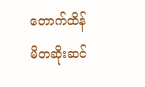တောက်ထိန်
မိတဆိုးဆင်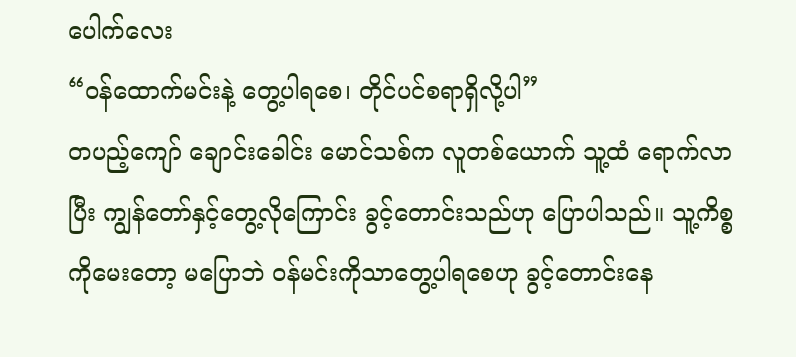ပေါက်လေး
“ဝန်ထောက်မင်းနဲ့ တွေ့ပါရစေ၊ တိုင်ပင်စရာရှိလို့ပါ”
တပည့်ကျော် ချောင်းခေါင်း မောင်သစ်က လူတစ်ယောက် သူ့ထံ ရောက်လာပြီး ကျွန်တော်နှင့်တွေ့လိုကြောင်း ခွင့်တောင်းသည်ဟု ပြောပါသည်။ သူ့ကိစ္စကိုမေးတော့ မပြောဘဲ ဝန်မင်းကိုသာတွေ့ပါရစေဟု ခွင့်တောင်းနေ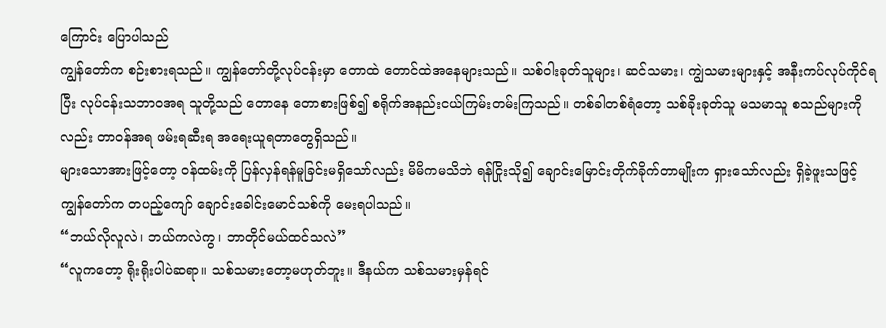ကြောင်း ပြောပါသည်
ကျွန်တော်က စဉ်းစားရသည်။ ကျွန်တော်တို့လုပ်ငန်းမှာ တောထဲ တောင်ထဲအနေများသည်။ သစ်ဝါးခုတ်သူများ၊ ဆင်သမား၊ ကျွဲသမားများနှင့် အနီးကပ်လုပ်ကိုင်ရပြီး လုပ်ငန်းသဘာဝအရ သူတို့သည် တောနေ တောစားဖြစ်၍ စရိုက်အနည်းငယ်ကြမ်းတမ်းကြသည်။ တစ်ခါတစ်ရံတော့ သစ်ခိုးခုတ်သူ မသမာသူ စသည်များကိုလည်း တာဝန်အရ ဖမ်းရဆီးရ အရေးယူရတာတွေရှိသည်။
များသောအားဖြင့်တော့ ဝန်ထမ်းကို ပြန်လှန်ရန်မူခြင်းမရှိသော်လည်း မိမိကမသိဘဲ ရန်ငြိုးသို၍ ချောင်းမြောင်းတိုက်ခိုက်တာမျိုးက ရှားသော်လည်း ရှိခဲ့ဖူးသဖြင့် ကျွန်တော်က တပည့်ကျော် ချောင်းခေါင်းမောင်သစ်ကို မေးရပါသည်။
“ဘယ်လိုလူလဲ၊ ဘယ်ကလဲကွ၊ ဘာတိုင်မယ်ထင်သလဲ”
“လူကတော့ ရိုးရိုးပါပဲဆရာ။ သစ်သမားတော့မဟုတ်ဘူး။ ဒီနယ်က သစ်သမားမှန်ရင်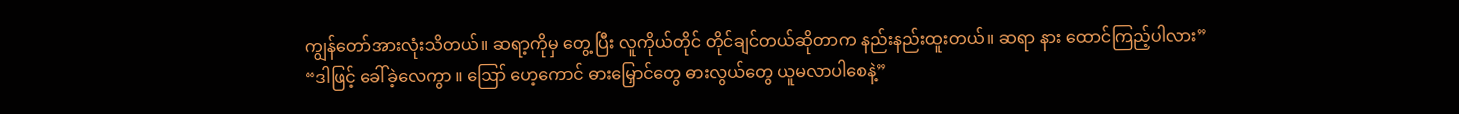ကျွန်တော်အားလုံးသိတယ်။ ဆရာ့ကိုမှ တွေ့ ပြီး လူကိုယ်တိုင် တိုင်ချင်တယ်ဆိုတာက နည်းနည်းထူးတယ်။ ဆရာ နား ထောင်ကြည့်ပါလား”
“ဒါဖြင့် ခေါ်ခဲ့လေကွာ ။ ဪ ဟေ့ကောင် ဓားမြှောင်တွေ ဓားလွယ်တွေ ယူမလာပါစေနဲ့”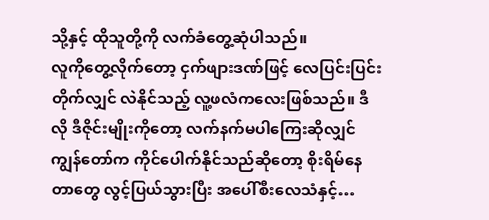သို့နှင့် ထိုသူတို့ကို လက်ခံတွေ့ဆုံပါသည်။
လူကိုတွေ့လိုက်တော့ ငှက်ဖျားဒဏ်ဖြင့် လေပြင်းပြင်းတိုက်လျှင် လဲနိုင်သည့် လူ့ဖလံကလေးဖြစ်သည်။ ဒီလို ဒီဇိုင်းမျိုးကိုတော့ လက်နက်မပါကြေးဆိုလျှင် ကျွန်တော်က ကိုင်ပေါက်နိုင်သည်ဆိုတော့ စိုးရိမ်နေတာတွေ လွင့်ပြယ်သွားပြီး အပေါ်စီးလေသံနှင့်…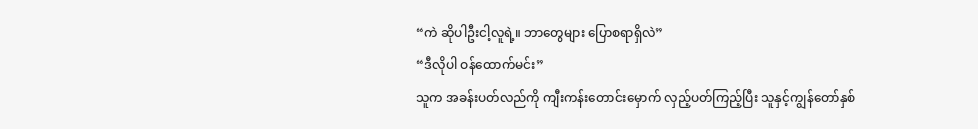“ကဲ ဆိုပါဦးငါ့လူရဲ့။ ဘာတွေများ ပြောစရာရှိလဲ”
“ဒီလိုပါ ဝန်ထောက်မင်း”
သူက အခန်းပတ်လည်ကို ကျီးကန်းတောင်းမှောက် လှည့်ပတ်ကြည့်ပြီး သူနှင့်ကျွန်တော်နှစ်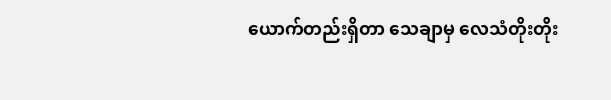ယောက်တည်းရှိတာ သေချာမှ လေသံတိုးတိုး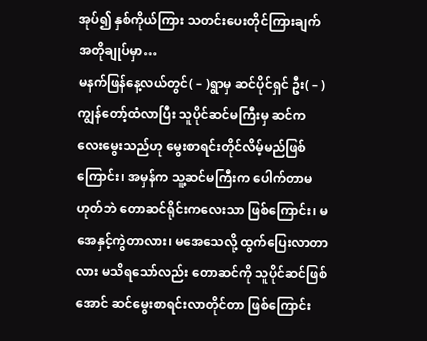အုပ်၍ နှစ်ကိုယ်ကြား သတင်းပေးတိုင်ကြားချက်အတိုချုပ်မှာ…
မနက်ဖြန်နေ့လယ်တွင်( – )ရွာမှ ဆင်ပိုင်ရှင် ဦး( – )ကျွန်တော့်ထံလာပြီး သူပိုင်ဆင်မကြီးမှ ဆင်ကလေးမွေးသည်ဟု မွေးစာရင်းတိုင်လိမ့်မည်ဖြစ်ကြောင်း၊ အမှန်က သူ့ဆင်မကြီးက ပေါက်တာမဟုတ်ဘဲ တောဆင်ရိုင်းကလေးသာ ဖြစ်ကြောင်း၊ မအေနှင့်ကွဲတာလား၊ မအေသေလို့ ထွက်ပြေးလာတာလား မသိရသော်လည်း တောဆင်ကို သူပိုင်ဆင်ဖြစ်အောင် ဆင်မွေးစာရင်းလာတိုင်တာ ဖြစ်ကြောင်း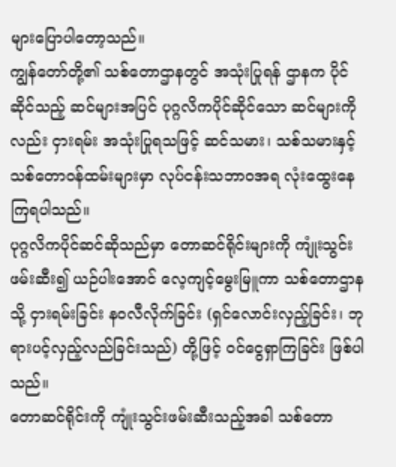များပြောပါတော့သည်။
ကျွန်တော်တို့၏ သစ်တောဌာနတွင် အသုံးပြုရန် ဌာနက ပိုင်ဆိုင်သည့် ဆင်များအပြင် ပုဂ္ဂလိကပိုင်ဆိုင်သော ဆင်များကိုလည်း ငှားရမ်း အသုံးပြုရသဖြင့် ဆင်သမား၊ သစ်သမားနှင့် သစ်တောဝန်ထမ်းများမှာ လုပ်ငန်းသဘာဝအရ လုံးထွေးနေကြရပါသည်။
ပုဂ္ဂလိကပိုင်ဆင်ဆိုသည်မှာ တောဆင်ရိုင်းများကို ကျုံးသွင်းဖမ်းဆီး၍ ယဉ်ပါးအောင် လေ့ကျင့်မွေးမြူကာ သစ်တောဌာနသို့ ငှားရမ်းခြင်း နဝလီလိုက်ခြင်း (ရှင်လောင်းလှည့်ခြင်း၊ ဘုရားပင့်လှည့်လည်ခြင်းသည်) တို့ဖြင့် ဝင်ငွေရှာကြခြင်း ဖြစ်ပါသည်။
တောဆင်ရိုင်းကို ကျုံးသွင်းဖမ်းဆီးသည့်အခါ သစ်တော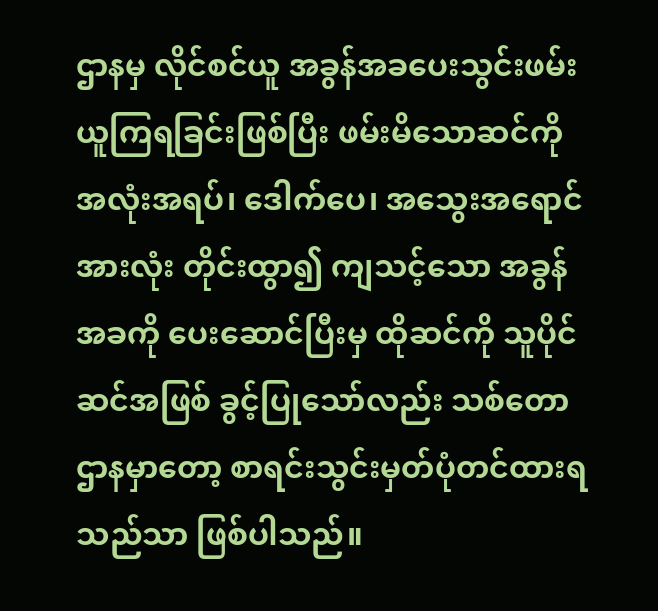ဌာနမှ လိုင်စင်ယူ အခွန်အခပေးသွင်းဖမ်းယူကြရခြင်းဖြစ်ပြီး ဖမ်းမိသောဆင်ကို အလုံးအရပ်၊ ဒေါက်ပေ၊ အသွေးအရောင် အားလုံး တိုင်းထွာ၍ ကျသင့်သော အခွန်အခကို ပေးဆောင်ပြီးမှ ထိုဆင်ကို သူပိုင်ဆင်အဖြစ် ခွင့်ပြုသော်လည်း သစ်တောဌာနမှာတော့ စာရင်းသွင်းမှတ်ပုံတင်ထားရသည်သာ ဖြစ်ပါသည်။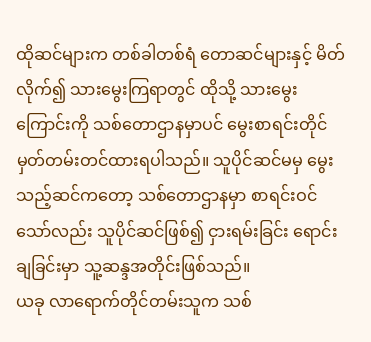ထိုဆင်များက တစ်ခါတစ်ရံ တောဆင်များနှင့် မိတ်လိုက်၍ သားမွေးကြရာတွင် ထိုသို့ သားမွေးကြောင်းကို သစ်တောဌာနမှာပင် မွေးစာရင်းတိုင် မှတ်တမ်းတင်ထားရပါသည်။ သူပိုင်ဆင်မမှ မွေးသည့်ဆင်ကတော့ သစ်တောဌာနမှာ စာရင်းဝင်သော်လည်း သူပိုင်ဆင်ဖြစ်၍ ငှားရမ်းခြင်း ရောင်းချခြင်းမှာ သူ့ဆန္ဒအတိုင်းဖြစ်သည်။
ယခု လာရောက်တိုင်တမ်းသူက သစ်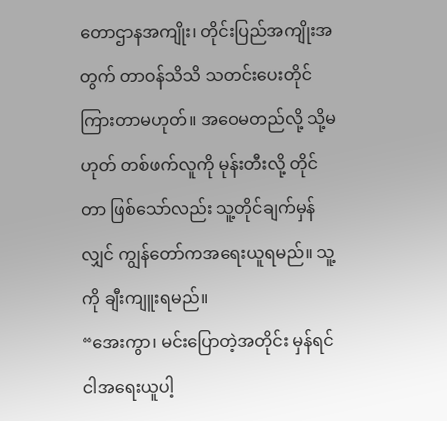တောဌာနအကျိုး၊ တိုင်းပြည်အကျိုးအတွက် တာဝန်သိသိ သတင်းပေးတိုင်ကြားတာမဟုတ်။ အဝေမတည်လို့ သို့မဟုတ် တစ်ဖက်လူကို မုန်းတီးလို့ တိုင်တာ ဖြစ်သော်လည်း သူ့တိုင်ချက်မှန်လျှင် ကျွန်တော်ကအရေးယူရမည်။ သူ့ကို ချီးကျူးရမည်။
“အေးကွာ၊ မင်းပြောတဲ့အတိုင်း မှန်ရင် ငါအရေးယူပါ့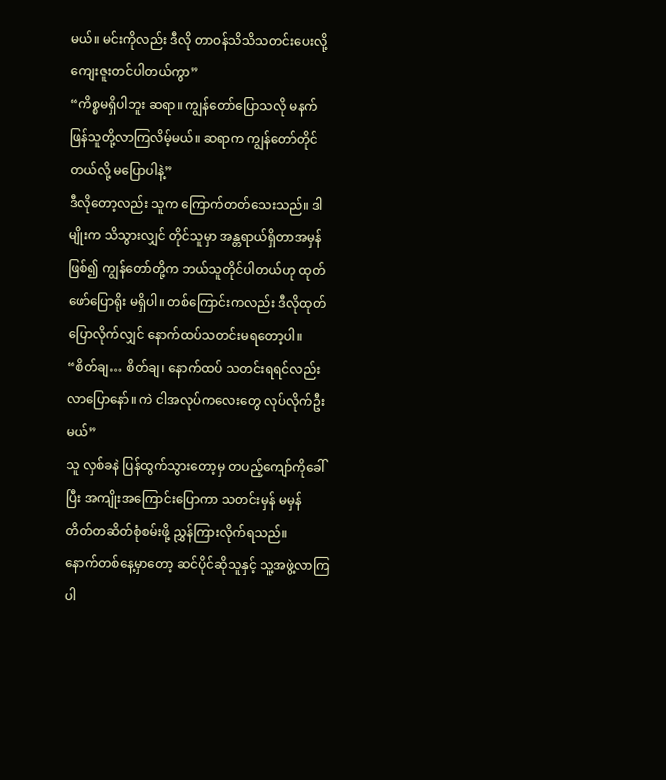မယ်။ မင်းကိုလည်း ဒီလို တာဝန်သိသိသတင်းပေးလို့ ကျေးဇူးတင်ပါတယ်ကွာ”
“ကိစ္စမရှိပါဘူး ဆရာ။ ကျွန်တော်ပြောသလို မနက်ဖြန်သူတို့လာကြလိမ့်မယ်။ ဆရာက ကျွန်တော်တိုင်တယ်လို့ မပြောပါနဲ့”
ဒီလိုတော့လည်း သူက ကြောက်တတ်သေးသည်။ ဒါမျိုးက သိသွားလျှင် တိုင်သူမှာ အန္တရာယ်ရှိတာအမှန်ဖြစ်၍ ကျွန်တော်တို့က ဘယ်သူတိုင်ပါတယ်ဟု ထုတ်ဖော်ပြောရိုး မရှိပါ။ တစ်ကြောင်းကလည်း ဒီလိုထုတ်ပြောလိုက်လျှင် နောက်ထပ်သတင်းမရတော့ပါ။
“စိတ်ချ… စိတ်ချ၊ နောက်ထပ် သတင်းရရင်လည်းလာပြောနော်။ ကဲ ငါအလုပ်ကလေးတွေ လုပ်လိုက်ဦးမယ်”
သူ လှစ်ခနဲ ပြန်ထွက်သွားတော့မှ တပည့်ကျော်ကိုခေါ်ပြီး အကျိုးအကြောင်းပြောကာ သတင်းမှန် မမှန် တိတ်တဆိတ်စုံစမ်းဖို့ ညွှန်ကြားလိုက်ရသည်။
နောက်တစ်နေ့မှာတော့ ဆင်ပိုင်ဆိုသူနှင့် သူ့အဖွဲ့လာကြပါ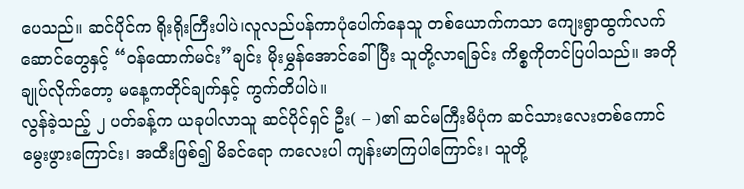ပေသည်။ ဆင်ပိုင်က ရိုးရိုးကြီးပါပဲ၊လူလည်ပန်ကာပုံပေါက်နေသူ တစ်ယောက်ကသာ ကျေးရွာထွက်လက်ဆောင်တွေနှင့် “ဝန်ထောက်မင်း”ချင်း မိုးမွှန်အောင်ခေါ်ပြီး သူတို့လာရခြင်း ကိစ္စကိုတင်ပြပါသည်။ အတိုချုပ်လိုက်တော့ မနေ့ကတိုင်ချက်နှင့် ကွက်တိပါပဲ။
လွန်ခဲ့သည့် ၂ ပတ်ခန့်က ယခုပါလာသူ ဆင်ပိုင်ရှင် ဦး( – )၏ ဆင်မကြီးမိပုံက ဆင်သားလေးတစ်ကောင် မွေးဖွားကြောင်း၊ အထီးဖြစ်၍ မိခင်ရော ကလေးပါ ကျန်းမာကြပါကြောင်း၊ သူတို့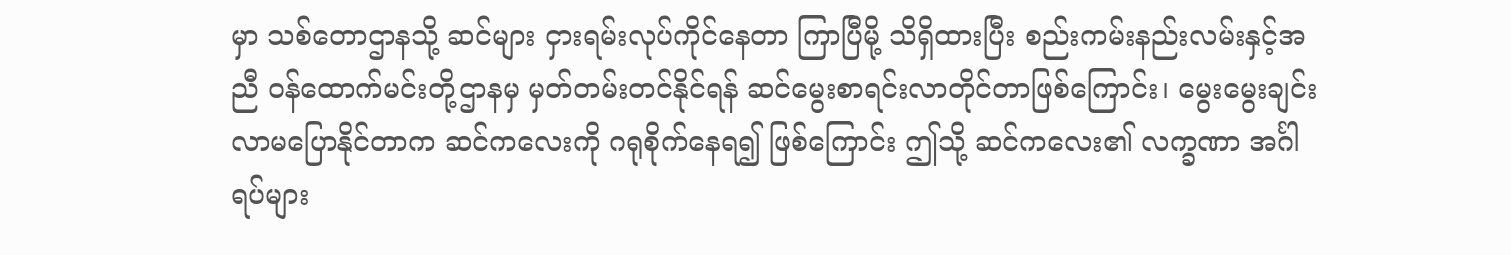မှာ သစ်တောဌာနသို့ ဆင်များ ငှားရမ်းလုပ်ကိုင်နေတာ ကြာပြီမို့ သိရှိထားပြီး စည်းကမ်းနည်းလမ်းနှင့်အညီ ဝန်ထောက်မင်းတို့ဌာနမှ မှတ်တမ်းတင်နိုင်ရန် ဆင်မွေးစာရင်းလာတိုင်တာဖြစ်ကြောင်း၊ မွေးမွေးချင်း လာမပြောနိုင်တာက ဆင်ကလေးကို ဂရုစိုက်နေရ၍ ဖြစ်ကြောင်း ဤသို့ ဆင်ကလေး၏ လက္ခဏာ အင်္ဂါ ရပ်များ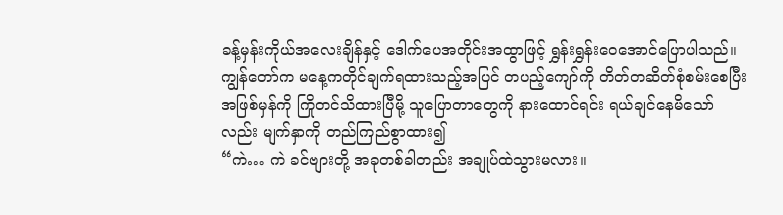ခန့်မှန်းကိုယ်အလေးချိန်နှင့် ဒေါက်ပေအတိုင်းအထွာဖြင့် ရွှန်းရွှန်းဝေအောင်ပြောပါသည်။
ကျွန်တော်က မနေ့ကတိုင်ချက်ရထားသည့်အပြင် တပည့်ကျော်ကို တိတ်တဆိတ်စုံစမ်းစေပြီး အဖြစ်မှန်ကို ကြိုတင်သိထားပြီမို့ သူပြောတာတွေကို နားထောင်ရင်း ရယ်ချင်နေမိသော်လည်း မျက်နှာကို တည်ကြည်စွာထား၍
“ကဲ… ကဲ ခင်ဗျားတို့ အခုတစ်ခါတည်း အချုပ်ထဲသွားမလား။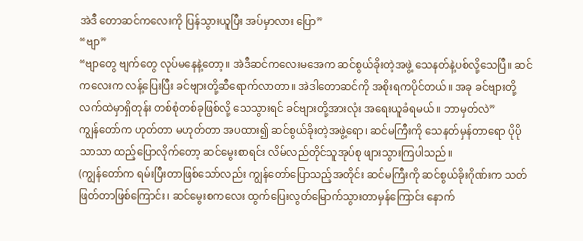အဲဒီ တောဆင်ကလေးကို ပြန်သွားယူပြီး အပ်မှာလား ပြော”
“ဗျာ”
“ဗျာတွေ ဗျက်တွေ လုပ်မနေနဲ့တော့။ အဲဒီဆင်ကလေးမအေက ဆင်စွယ်ခိုးတဲ့အဖွဲ့ သေနတ်နဲ့ပစ်လို့သေပြီ။ ဆင်ကလေးက လန့်ပြေးပြီး ခင်ဗျားတို့ဆီရောက်လာတာ။ အဲဒါတောဆင်ကို အစိုးရကပိုင်တယ်။ အခု ခင်ဗျားတို့လက်ထဲမှာရှိတုန်း တစ်စုံတစ်ခုဖြစ်လို့ သေသွားရင် ခင်ဗျားတို့အားလုံး အရေးယူခံရမယ်။ ဘာမှတ်လဲ”
ကျွန်တော်က ဟုတ်တာ မဟုတ်တာ အပထား၍ ဆင်စွယ်ခိုးတဲ့အဖွဲ့ရော၊ ဆင်မကြီးကို သေနတ်မှန်တာရော ပိုပိုသာသာ ထည့်ပြောလိုက်တော့ ဆင်မွေးစာရင်း လိမ်လည်တိုင်သူအုပ်စု ဖျားသွားကြပါသည်။
(ကျွန်တော်က ရမ်းပြီးတာဖြစ်သော်လည်း ကျွန်တော်ပြောသည့်အတိုင်း ဆင်မကြီးကို ဆင်စွယ်ခိုးဂိုဏ်းက သတ်ဖြတ်တာဖြစ်ကြောင်း၊ ဆင်မွေးစကလေး ထွက်ပြေးလွတ်မြောက်သွားတာမှန်ကြောင်း နောက်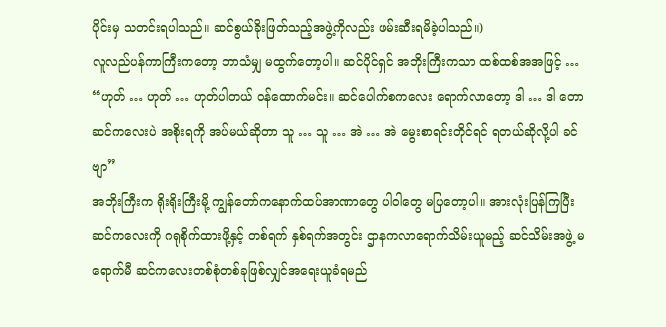ပိုင်းမှ သတင်းရပါသည်။ ဆင်စွယ်ခိုးဖြတ်သည့်အဖွဲ့ကိုလည်း ဖမ်းဆီးရမိခဲ့ပါသည်။)
လူလည်ပန်ကာကြီးကတော့ ဘာသံမျှ မထွက်တော့ပါ။ ဆင်ပိုင်ရှင် အဘိုးကြီးကသာ ထစ်ထစ်အအဖြင့် …
“ဟုတ် … ဟုတ် … ဟုတ်ပါတယ် ဝန်ထောက်မင်း။ ဆင်ပေါက်စကလေး ရောက်လာတော့ ဒါ … ဒါ တောဆင်ကလေးပဲ အစိုးရကို အပ်မယ်ဆိုတာ သူ … သူ … အဲ … အဲ မွေးစာရင်းတိုင်ရင် ရတယ်ဆိုလို့ပါ ခင်ဗျာ”
အဘိုးကြီးက ရိုးရိုးကြီးမို့ ကျွန်တော်ကနောက်ထပ်အာဏာတွေ ပါဝါတွေ မပြတော့ပါ။ အားလုံးပြန်ကြပြီး ဆင်ကလေးကို ဂရုစိုက်ထားဖို့နှင့် တစ်ရက် နှစ်ရက်အတွင်း ဌာနကလာရောက်သိမ်းယူမည့် ဆင်သိမ်းအဖွဲ့ မရောက်မီ ဆင်ကလေးတစ်စုံတစ်ခုဖြစ်လျှင်အရေးယူခံရမည်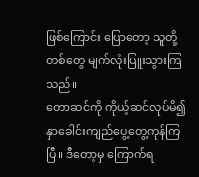ဖြစ်ကြောင်း ပြောတော့ သူတို့တစ်တွေ မျက်လုံးပြူးသွားကြသည်။
တောဆင်ကို ကိုယ့်ဆင်လုပ်မိ၍ နှာခေါင်းကျည်ပွေ့တွေ့ကုန်ကြပြီ။ ဒီတော့မှ ကြောက်ရ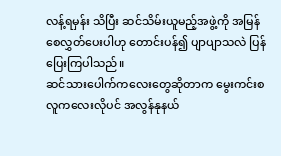လန့်ရမှန်း သိပြီး ဆင်သိမ်းယူမည့်အဖွဲ့ကို အမြန်စေလွှတ်ပေးပါဟု တောင်းပန်၍ ပျာပျာသလဲ ပြန်ပြေးကြပါသည်။
ဆင်သားပေါက်ကလေးတွေဆိုတာက မွေးကင်းစလူကလေးလိုပင် အလွန်နုနယ်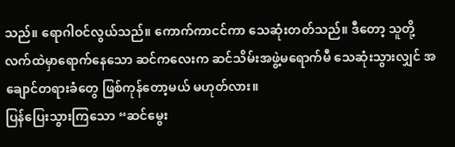သည်။ ရောဂါဝင်လွယ်သည်။ ကောက်ကာငင်ကာ သေဆုံးတတ်သည်။ ဒီတော့ သူတို့လက်ထဲမှာရောက်နေသော ဆင်ကလေးက ဆင်သိမ်းအဖွဲ့မရောက်မီ သေဆုံးသွားလျှင် အချောင်တရားခံတွေ ဖြစ်ကုန်တော့မယ် မဟုတ်လား။
ပြန်ပြေးသွားကြသော “ဆင်မွေး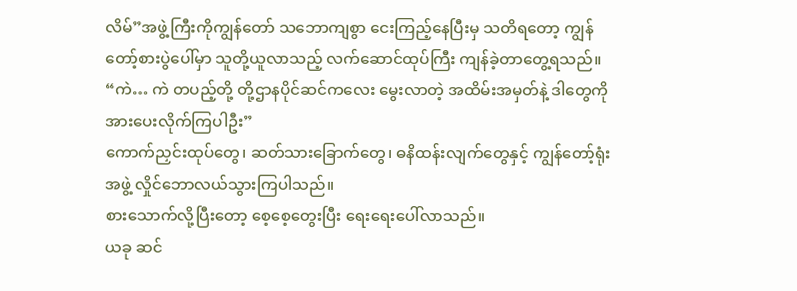လိမ်”အဖွဲ့ကြီးကိုကျွန်တော် သဘောကျစွာ ငေးကြည့်နေပြီးမှ သတိရတော့ ကျွန်တော့်စားပွဲပေါ်မှာ သူတို့ယူလာသည့် လက်ဆောင်ထုပ်ကြီး ကျန်ခဲ့တာတွေ့ရသည်။
“ကဲ… ကဲ တပည့်တို့ တို့ဌာနပိုင်ဆင်ကလေး မွေးလာတဲ့ အထိမ်းအမှတ်နဲ့ ဒါတွေကို အားပေးလိုက်ကြပါဦး”
ကောက်ညှင်းထုပ်တွေ၊ ဆတ်သားခြောက်တွေ၊ ဓနိထန်းလျက်တွေနှင့် ကျွန်တော့်ရုံးအဖွဲ့ လှိုင်ဘောလယ်သွားကြပါသည်။
စားသောက်လို့ပြီးတော့ စေ့စေ့တွေးပြီး ရေးရေးပေါ်လာသည်။
ယခု ဆင်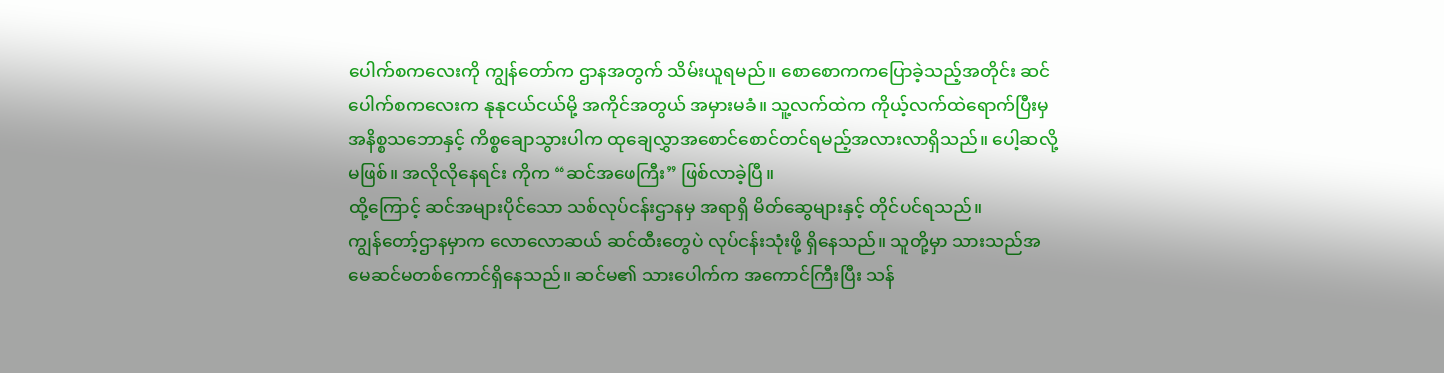ပေါက်စကလေးကို ကျွန်တော်က ဌာနအတွက် သိမ်းယူရမည်။ စောစောကကပြောခဲ့သည့်အတိုင်း ဆင်ပေါက်စကလေးက နုနုငယ်ငယ်မို့ အကိုင်အတွယ် အမှားမခံ။ သူ့လက်ထဲက ကိုယ့်လက်ထဲရောက်ပြီးမှ အနိစ္စသဘောနှင့် ကိစ္စချောသွားပါက ထုချေလွှာအစောင်စောင်တင်ရမည့်အလားလာရှိသည်။ ပေါ့ဆလို့မဖြစ်။ အလိုလိုနေရင်း ကိုက “ဆင်အဖေကြီး” ဖြစ်လာခဲ့ပြီ။
ထို့ကြောင့် ဆင်အများပိုင်သော သစ်လုပ်ငန်းဌာနမှ အရာရှိ မိတ်ဆွေများနှင့် တိုင်ပင်ရသည်။
ကျွန်တော့်ဌာနမှာက လောလောဆယ် ဆင်ထီးတွေပဲ လုပ်ငန်းသုံးဖို့ ရှိနေသည်။ သူတို့မှာ သားသည်အမေဆင်မတစ်ကောင်ရှိနေသည်။ ဆင်မ၏ သားပေါက်က အကောင်ကြီးပြီး သန်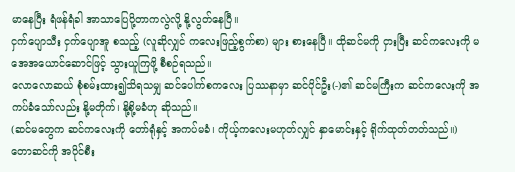မာနေပြီး ရံဖန်ရံခါ အာသာပြေပို့တာကလွဲလို့ နို့လွတ်နေပြီ။
ငှက်ပျောသီး ငှက်ပျောအူ စသည့် (လူဆိုလျှင် ကလေးဖြည့်စွက်စာ) များ စားနေပြီ။ ထိုဆင်မကို ငှားပြီး ဆင်ကလေးကို မအေအယောင်ဆောင်ဖြင့် သွားယူကြဖို့ စီစဉ်ရသည်။
လောလောဆယ် စုံစမ်းထား၍သိရသမျှ ဆင်ပေါက်စကလေး ပြဿနာမှာ ဆင်ပိုင်ဦး(-)၏ ဆင်မကြီးက ဆင်ကလေးကို အကပ်ခံသော်လည်း နို့မတိုက်၊ နို့စို့မခံဟု ဆိုသည်။
(ဆင်မတွေက ဆင်ကလေးကို တော်ရုံနှင့် အကပ်မခံ၊ ကိုယ့်ကလေးမဟုတ်လျှင် နှာမောင်းနှင့် ရိုက်ထုတ်တတ်သည်။)
တောဆင်ကို အပိုင်စီး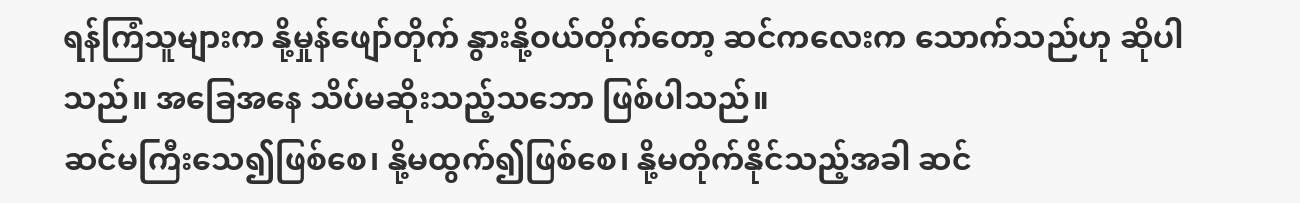ရန်ကြံသူများက နို့မှုန်ဖျော်တိုက် နွားနို့ဝယ်တိုက်တော့ ဆင်ကလေးက သောက်သည်ဟု ဆိုပါသည်။ အခြေအနေ သိပ်မဆိုးသည့်သဘော ဖြစ်ပါသည်။
ဆင်မကြီးသေ၍ဖြစ်စေ၊ နို့မထွက်၍ဖြစ်စေ၊ နို့မတိုက်နိုင်သည့်အခါ ဆင်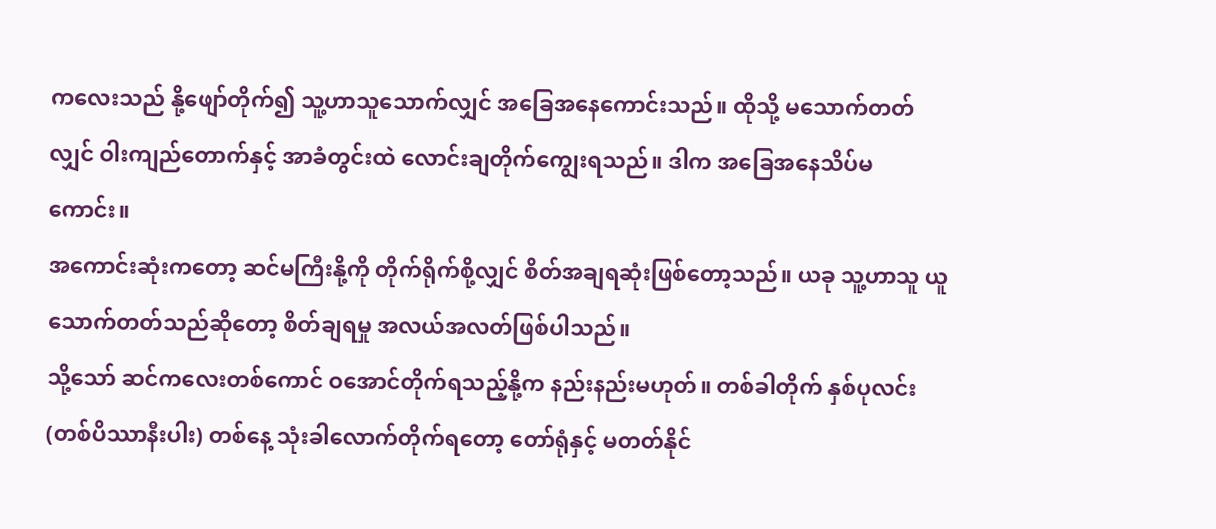ကလေးသည် နို့ဖျော်တိုက်၍ သူ့ဟာသူသောက်လျှင် အခြေအနေကောင်းသည်။ ထိုသို့ မသောက်တတ်လျှင် ဝါးကျည်တောက်နှင့် အာခံတွင်းထဲ လောင်းချတိုက်ကျွေးရသည်။ ဒါက အခြေအနေသိပ်မကောင်း။
အကောင်းဆုံးကတော့ ဆင်မကြီးနို့ကို တိုက်ရိုက်စို့လျှင် စိတ်အချရဆုံးဖြစ်တော့သည်။ ယခု သူ့ဟာသူ ယူသောက်တတ်သည်ဆိုတော့ စိတ်ချရမှု အလယ်အလတ်ဖြစ်ပါသည်။
သို့သော် ဆင်ကလေးတစ်ကောင် ဝအောင်တိုက်ရသည့်နို့က နည်းနည်းမဟုတ်။ တစ်ခါတိုက် နှစ်ပုလင်း(တစ်ပိဿာနီးပါး) တစ်နေ့ သုံးခါလောက်တိုက်ရတော့ တော်ရုံနှင့် မတတ်နိုင်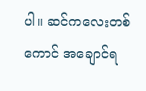ပါ။ ဆင်ကလေးတစ်ကောင် အချောင်ရ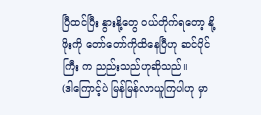ပြီထင်ပြီး နွားနို့တွေ ဝယ်တိုက်ရတော့ နို့ဖိုးကို တော်တော်ကိုထိနေပြီဟု ဆင်ပိုင်ကြီး က ညည်းသည်ဟုဆိုသည်။
(ဒါကြောင့်ပဲ မြန်မြန်လာယူကြပါဟု မှာ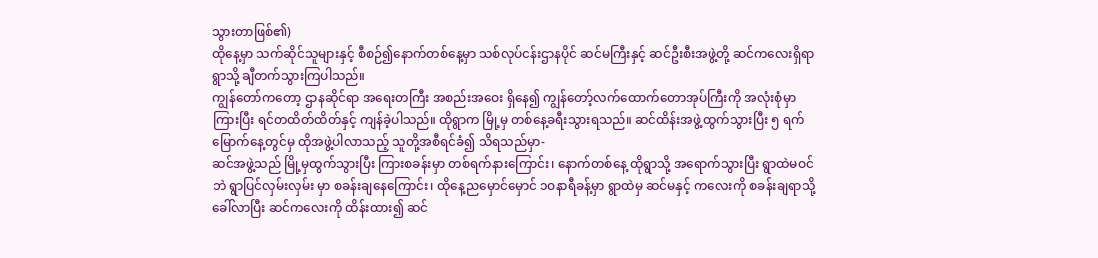သွားတာဖြစ်၏)
ထိုနေ့မှာ သက်ဆိုင်သူများနှင့် စီစဉ်၍နောက်တစ်နေ့မှာ သစ်လုပ်ငန်းဌာနပိုင် ဆင်မကြီးနှင့် ဆင်ဦးစီးအဖွဲ့တို့ ဆင်ကလေးရှိရာရွာသို့ ချီတက်သွားကြပါသည်။
ကျွန်တော်ကတော့ ဌာနဆိုင်ရာ အရေးတကြီး အစည်းအဝေး ရှိနေ၍ ကျွန်တော့်လက်ထောက်တောအုပ်ကြီးကို အလုံးစုံမှာကြားပြီး ရင်တထိတ်ထိတ်နှင့် ကျန်ခဲ့ပါသည်။ ထိုရွာက မြို့မှ တစ်နေ့ခရီးသွားရသည်။ ဆင်ထိန်းအဖွဲ့ထွက်သွားပြီး ၅ ရက်မြောက်နေ့တွင်မှ ထိုအဖွဲ့ပါလာသည့် သူတို့အစီရင်ခံ၍ သိရသည်မှာ-
ဆင်အဖွဲ့သည် မြို့မှထွက်သွားပြီး ကြားစခန်းမှာ တစ်ရက်နားကြောင်း၊ နောက်တစ်နေ့ ထိုရွာသို့ အရောက်သွားပြီး ရွာထဲမဝင်ဘဲ ရွာပြင်လှမ်းလှမ်း မှာ စခန်းချနေကြောင်း၊ ထိုနေ့ညမှောင်မှောင် ၁ဝနာရီခန့်မှာ ရွာထဲမှ ဆင်မနှင့် ကလေးကို စခန်းချရာသို့ခေါ်လာပြီး ဆင်ကလေးကို ထိန်းထား၍ ဆင်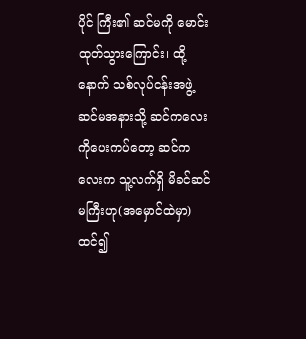ပိုင် ကြီး၏ ဆင်မကို မောင်းထုတ်သွားကြောင်း၊ ထို့နောက် သစ်လုပ်ငန်းအဖွဲ့ ဆင်မအနားသို့ ဆင်ကလေးကိုပေးကပ်တော့ ဆင်ကလေးက သူ့လက်ရှိ မိခင်ဆင်မကြီးဟု(အမှောင်ထဲမှာ)ထင်၍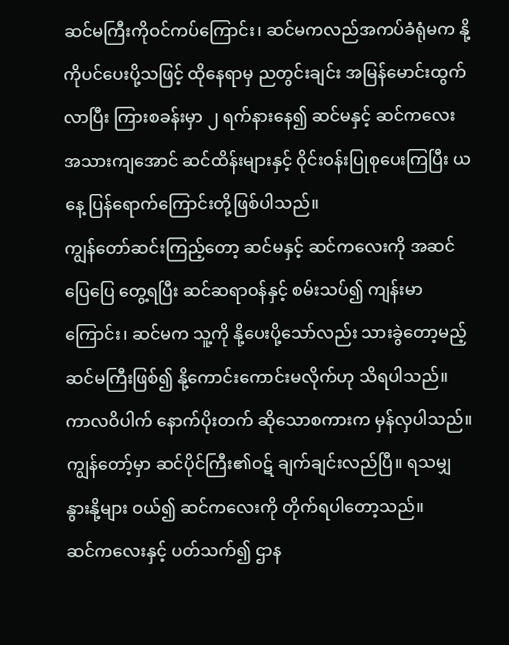ဆင်မကြီးကိုဝင်ကပ်ကြောင်း၊ ဆင်မကလည်အကပ်ခံရုံမက နို့ကိုပင်ပေးပို့သဖြင့် ထိုနေရာမှ ညတွင်းချင်း အမြန်မောင်းထွက်လာပြီး ကြားစခန်းမှာ ၂ ရက်နားနေ၍ ဆင်မနှင့် ဆင်ကလေး အသားကျအောင် ဆင်ထိန်းများနှင့် ဝိုင်းဝန်းပြုစုပေးကြပြီး ယနေ့ ပြန်ရောက်ကြောင်းတို့ဖြစ်ပါသည်။
ကျွန်တော်ဆင်းကြည့်တော့ ဆင်မနှင့် ဆင်ကလေးကို အဆင်ပြေပြေ တွေ့ရပြီး ဆင်ဆရာဝန်နှင့် စမ်းသပ်၍ ကျန်းမာကြောင်း၊ ဆင်မက သူ့ကို နို့ပေးပို့သော်လည်း သားခွဲတော့မည့် ဆင်မကြီးဖြစ်၍ နို့ကောင်းကောင်းမလိုက်ဟု သိရပါသည်။
ကာလဝိပါက် နောက်ပိုးတက် ဆိုသောစကားက မှန်လှပါသည်။ ကျွန်တော့်မှာ ဆင်ပိုင်ကြီး၏ဝဋ် ချက်ချင်းလည်ပြီ။ ရသမျှ နွားနို့များ ဝယ်၍ ဆင်ကလေးကို တိုက်ရပါတော့သည်။
ဆင်ကလေးနှင့် ပတ်သက်၍ ဌာန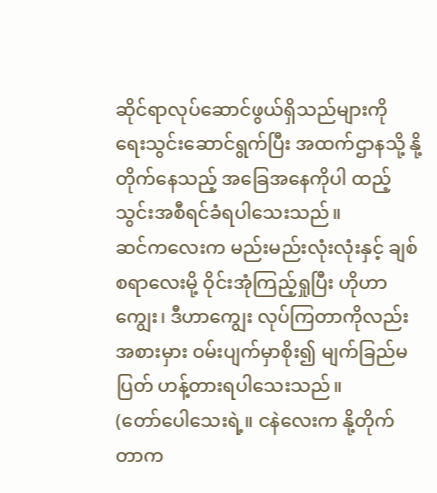ဆိုင်ရာလုပ်ဆောင်ဖွယ်ရှိသည်များကို ရေးသွင်းဆောင်ရွက်ပြီး အထက်ဌာနသို့ နို့တိုက်နေသည့် အခြေအနေကိုပါ ထည့်သွင်းအစီရင်ခံရပါသေးသည်။
ဆင်ကလေးက မည်းမည်းလုံးလုံးနှင့် ချစ်စရာလေးမို့ ဝိုင်းအုံကြည့်ရှုပြီး ဟိုဟာကျွေး၊ ဒီဟာကျွေး လုပ်ကြတာကိုလည်း အစားမှား ဝမ်းပျက်မှာစိုး၍ မျက်ခြည်မပြတ် ဟန့်တားရပါသေးသည်။
(တော်ပေါသေးရဲ့။ ငနဲလေးက နို့တိုက်တာက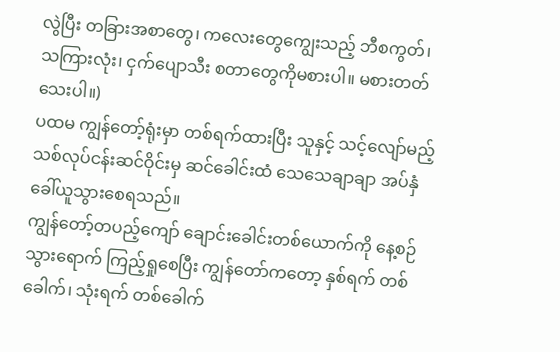လွဲပြီး တခြားအစာတွေ၊ ကလေးတွေကျွေးသည့် ဘီစကွတ်၊ သကြားလုံး၊ ငှက်ပျောသီး စတာတွေကိုမစားပါ။ မစားတတ်သေးပါ။)
ပထမ ကျွန်တော့်ရုံးမှာ တစ်ရက်ထားပြီး သူနှင့် သင့်လျော်မည့် သစ်လုပ်ငန်းဆင်ဝိုင်းမှ ဆင်ခေါင်းထံ သေသေချာချာ အပ်နှံခေါ်ယူသွားစေရသည်။
ကျွန်တော့်တပည့်ကျော် ချောင်းခေါင်းတစ်ယောက်ကို နေ့စဉ်သွားရောက် ကြည့်ရှုစေပြီး ကျွန်တော်ကတော့ နှစ်ရက် တစ်ခေါက်၊ သုံးရက် တစ်ခေါက်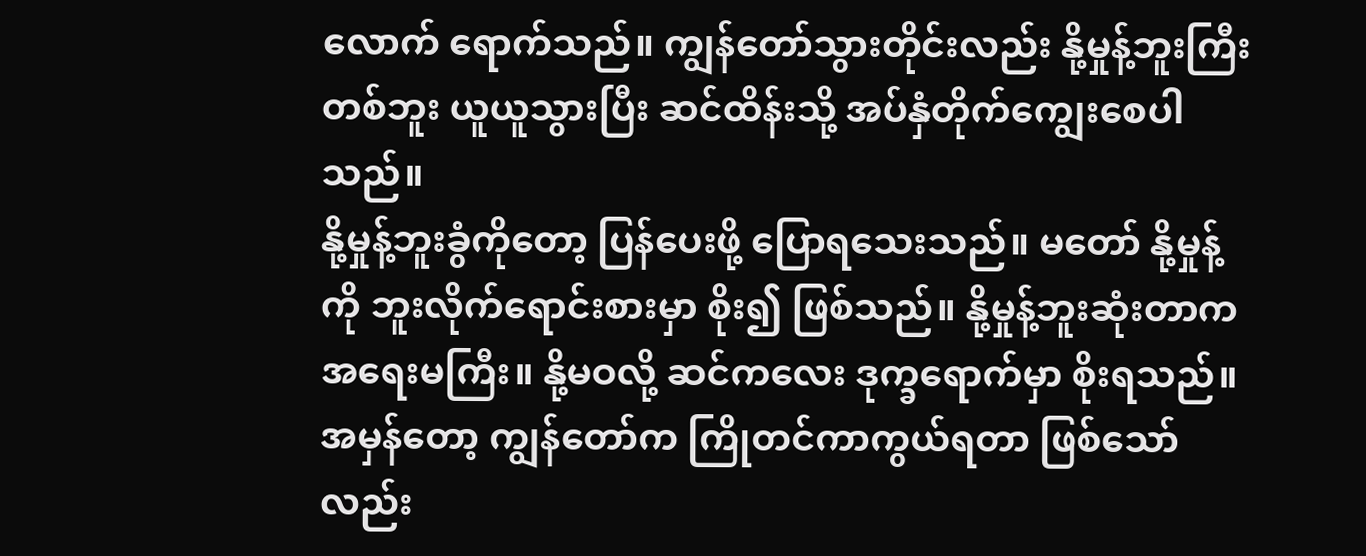လောက် ရောက်သည်။ ကျွန်တော်သွားတိုင်းလည်း နို့မှုန့်ဘူးကြီးတစ်ဘူး ယူယူသွားပြီး ဆင်ထိန်းသို့ အပ်နှံတိုက်ကျွေးစေပါသည်။
နို့မှုန့်ဘူးခွံကိုတော့ ပြန်ပေးဖို့ ပြောရသေးသည်။ မတော် နို့မှုန့်ကို ဘူးလိုက်ရောင်းစားမှာ စိုး၍ ဖြစ်သည်။ နို့မှုန့်ဘူးဆုံးတာက အရေးမကြီး။ နို့မဝလို့ ဆင်ကလေး ဒုက္ခရောက်မှာ စိုးရသည်။ အမှန်တော့ ကျွန်တော်က ကြိုတင်ကာကွယ်ရတာ ဖြစ်သော်လည်း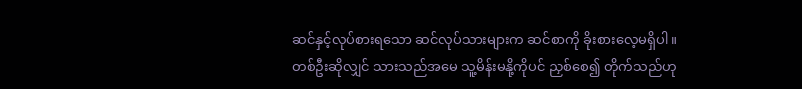ဆင်နှင့်လုပ်စားရသော ဆင်လုပ်သားများက ဆင်စာကို ခိုးစားလေ့မရှိပါ။
တစ်ဦးဆိုလျှင် သားသည်အမေ သူ့မိန်းမနို့ကိုပင် ညှစ်စေ၍ တိုက်သည်ဟု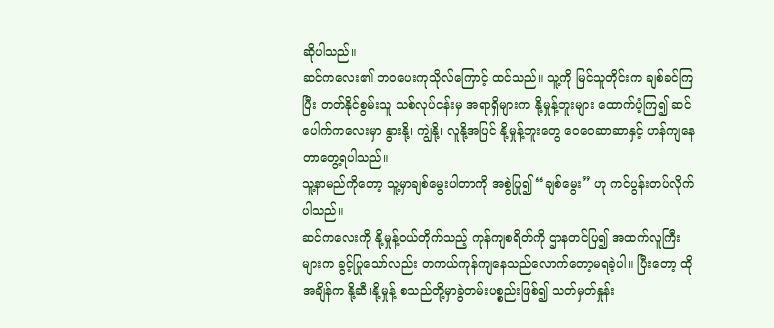ဆိုပါသည်။
ဆင်ကလေး၏ ဘဝပေးကုသိုလ်ကြောင့် ထင်သည်။ သူ့ကို မြင်သူတိုင်းက ချစ်ခင်ကြပြီး တတ်နိုင်စွမ်းသူ သစ်လုပ်ငန်းမှ အရာရှိများက နို့မှုန့်ဘူးများ ထောက်ပံ့ကြ၍ ဆင်ပေါက်ကလေးမှာ နွားနို့၊ ကျွဲနို့၊ လူနို့အပြင် နို့မှုန့်ဘူးတွေ ဝေဝေဆာဆာနှင့် ဟန်ကျနေတာတွေ့ရပါသည်။
သူ့နာမည်ကိုတော့ သူ့မှာချစ်မွေးပါတာကို အစွဲပြု၍ “ချစ်မွေး” ဟု ကင်ပွန်းတပ်လိုက်ပါသည်။
ဆင်ကလေးကို နို့မှုန့်ဝယ်တိုက်သည့် ကုန်ကျစရိတ်ကို ဌာနတင်ပြ၍ အထက်လူကြီးများက ခွင့်ပြုသော်လည်း တကယ်ကုန်ကျနေသည်လောက်တော့မရခဲ့ပါ။ ပြီးတော့ ထိုအချိန်က နို့ဆီ၊နို့မှုန့် စသည်တို့မှာခွဲတမ်းပစ္စည်းဖြစ်၍ သတ်မှတ်နှုန်း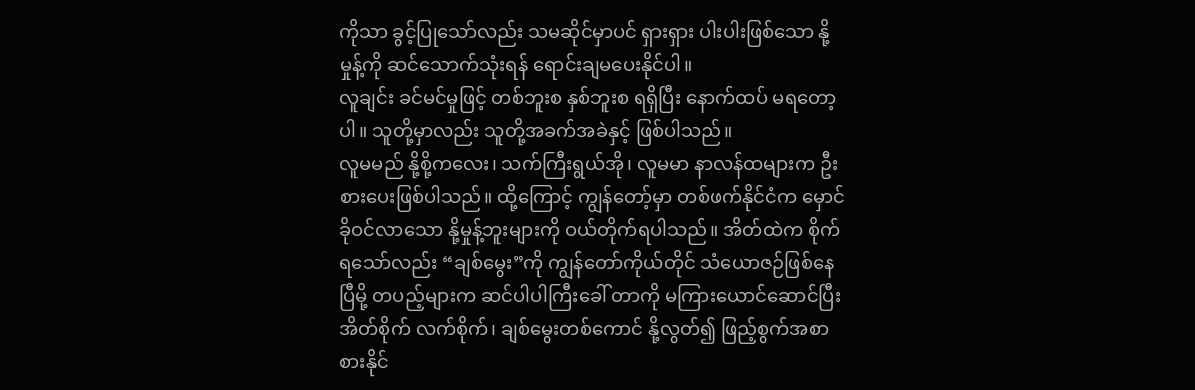ကိုသာ ခွင့်ပြုသော်လည်း သမဆိုင်မှာပင် ရှားရှား ပါးပါးဖြစ်သော နို့မှုန့်ကို ဆင်သောက်သုံးရန် ရောင်းချမပေးနိုင်ပါ။
လူချင်း ခင်မင်မှုဖြင့် တစ်ဘူးစ နှစ်ဘူးစ ရရှိပြီး နောက်ထပ် မရတော့ပါ။ သူတို့မှာလည်း သူတို့အခက်အခဲနှင့် ဖြစ်ပါသည်။
လူမမည် နို့စို့ကလေး၊ သက်ကြီးရွယ်အို၊ လူမမာ နာလန်ထများက ဦးစားပေးဖြစ်ပါသည်။ ထို့ကြောင့် ကျွန်တော့်မှာ တစ်ဖက်နိုင်ငံက မှောင်ခိုဝင်လာသော နို့မှုန့်ဘူးများကို ဝယ်တိုက်ရပါသည်။ အိတ်ထဲက စိုက်ရသော်လည်း “ချစ်မွေး”ကို ကျွန်တော်ကိုယ်တိုင် သံယောဇဉ်ဖြစ်နေပြီမို့ တပည့်များက ဆင်ပါပါကြီးခေါ် တာကို မကြားယောင်ဆောင်ပြီး အိတ်စိုက် လက်စိုက်၊ ချစ်မွေးတစ်ကောင် နို့လွတ်၍ ဖြည့်စွက်အစာစားနိုင်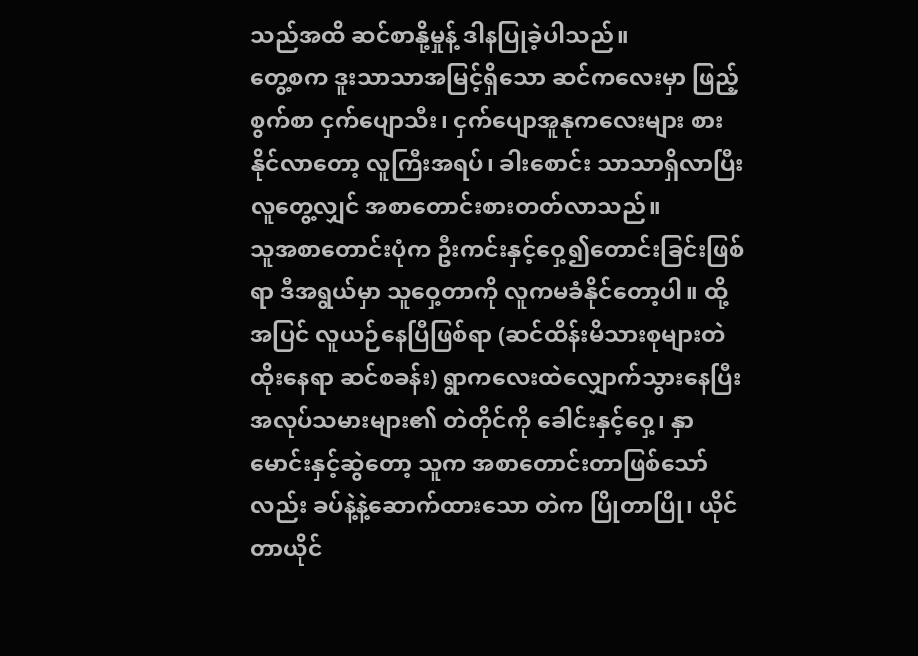သည်အထိ ဆင်စာနို့မှုန့် ဒါနပြုခဲ့ပါသည်။
တွေ့စက ဒူးသာသာအမြင့်ရှိသော ဆင်ကလေးမှာ ဖြည့်စွက်စာ ငှက်ပျောသီး၊ ငှက်ပျောအူနုကလေးများ စားနိုင်လာတော့ လူကြီးအရပ်၊ ခါးစောင်း သာသာရှိလာပြီး လူတွေ့လျှင် အစာတောင်းစားတတ်လာသည်။
သူအစာတောင်းပုံက ဦးကင်းနှင့်ဝှေ့၍တောင်းခြင်းဖြစ်ရာ ဒီအရွယ်မှာ သူဝှေ့တာကို လူကမခံနိုင်တော့ပါ။ ထို့အပြင် လူယဉ်နေပြီဖြစ်ရာ (ဆင်ထိန်းမိသားစုများတဲထိုးနေရာ ဆင်စခန်း) ရွာကလေးထဲလျှောက်သွားနေပြီး အလုပ်သမားများ၏ တဲတိုင်ကို ခေါင်းနှင့်ဝှေ့၊ နှာမောင်းနှင့်ဆွဲတော့ သူက အစာတောင်းတာဖြစ်သော်လည်း ခပ်နဲ့နဲ့ဆောက်ထားသော တဲက ပြိုတာပြို၊ ယိုင်တာယိုင်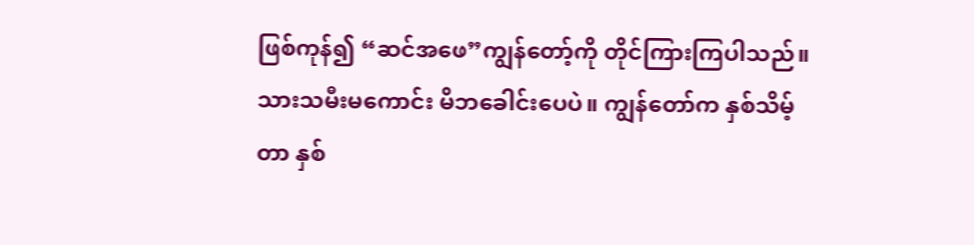ဖြစ်ကုန်၍ “ဆင်အဖေ”ကျွန်တော့်ကို တိုင်ကြားကြပါသည်။
သားသမီးမကောင်း မိဘခေါင်းပေပဲ။ ကျွန်တော်က နှစ်သိမ့်တာ နှစ်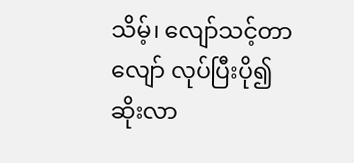သိမ့်၊ လျော်သင့်တာ လျော် လုပ်ပြီးပို၍ဆိုးလာ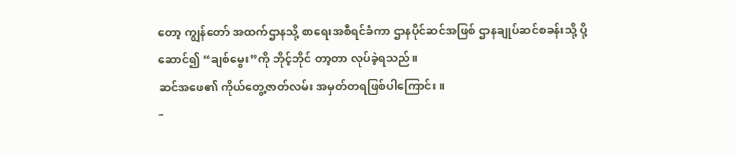တော့ ကျွန်တော် အထက်ဌာနသို့ စာရေးအစီရင်ခံကာ ဌာနပိုင်ဆင်အဖြစ် ဌာနချုပ်ဆင်စခန်းသို့ ပို့ဆောင်၍ “ချစ်မွေး”ကို ဘိုင့်ဘိုင် တာ့တာ လုပ်ခဲ့ရသည်။
ဆင်အဖေ၏ ကိုယ်တွေ့ဇာတ်လမ်း အမှတ်တရဖြစ်ပါကြောင်း။
–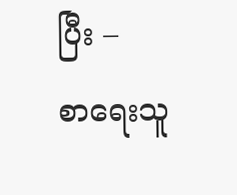ပြီး –
စာရေးသူ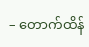– တောက်ထိန်